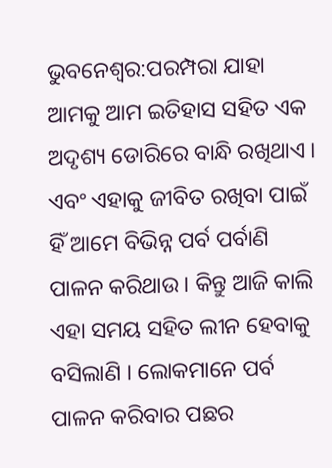ଭୁବନେଶ୍ୱର:ପରମ୍ପରା ଯାହା ଆମକୁ ଆମ ଇତିହାସ ସହିତ ଏକ ଅଦୃଶ୍ୟ ଡୋରିରେ ବାନ୍ଧି ରଖିଥାଏ । ଏବଂ ଏହାକୁ ଜୀବିତ ରଖିବା ପାଇଁ ହିଁ ଆମେ ବିଭିନ୍ନ ପର୍ବ ପର୍ବାଣି ପାଳନ କରିଥାଉ । କିନ୍ତୁ ଆଜି କାଲି ଏହା ସମୟ ସହିତ ଲୀନ ହେବାକୁ ବସିଲାଣି । ଲୋକମାନେ ପର୍ବ ପାଳନ କରିବାର ପଛର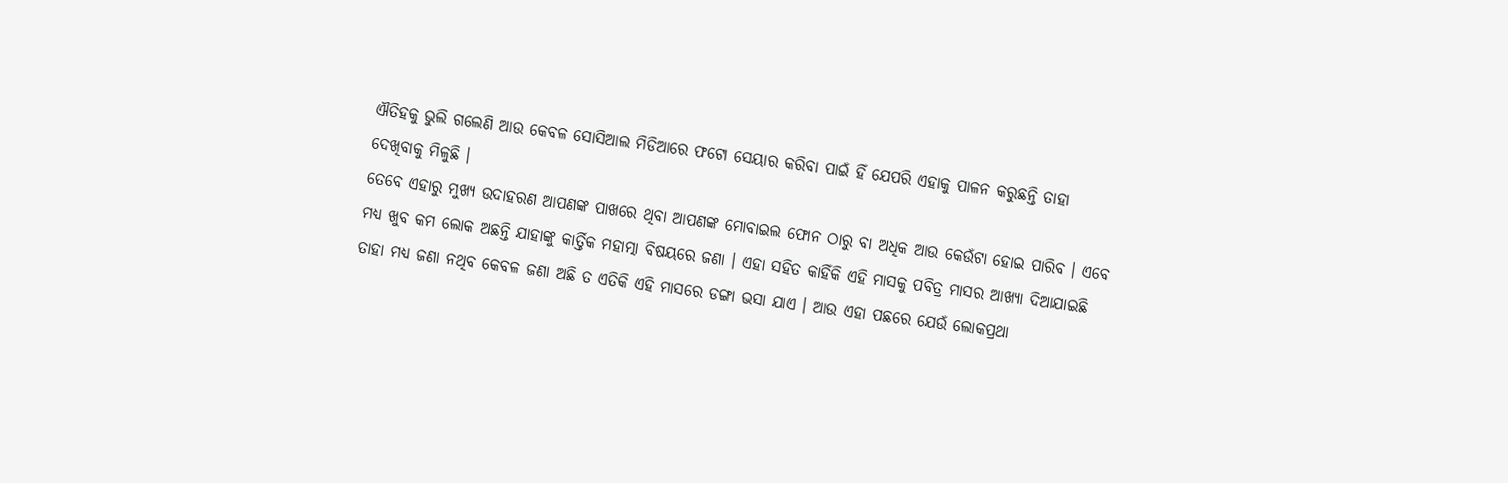ଐତିହକୁ ଭୁଲି ଗଲେଣି ଆଉ କେବଳ ସୋସିଆଲ ମିଡିଆରେ ଫଟୋ ସେୟାର କରିବା ପାଇଁ ହିଁ ଯେପରି ଏହାକୁ ପାଳନ କରୁଛନ୍ତି ତାହା ଦେଖିବାକୁ ମିଳୁଛି ।
ତେବେ ଏହାରୁ ମୁଖ୍ୟ ଉଦାହରଣ ଆପଣଙ୍କ ପାଖରେ ଥିବା ଆପଣଙ୍କ ମୋବାଇଲ ଫୋନ ଠାରୁ ବା ଅଧିକ ଆଉ କେଉଁଟା ହୋଇ ପାରିବ । ଏବେ ମଧ୍ୟ ଖୁବ କମ ଲୋକ ଅଛନ୍ତି ଯାହାଙ୍କୁ କାର୍ତ୍ତିକ ମହାତ୍ମା ବିଷୟରେ ଜଣା । ଏହା ସହିତ କାହିଁକି ଏହି ମାସକୁ ପବିତ୍ର ମାସର ଆଖ୍ୟା ଦିଆଯାଇଛି ତାହା ମଧ୍ୟ ଜଣା ନଥିବ କେବଳ ଜଣା ଅଛି ତ ଏତିକି ଏହି ମାସରେ ଡଙ୍ଗା ଭସା ଯାଏ । ଆଉ ଏହା ପଛରେ ଯେଉଁ ଲୋକପ୍ରଥା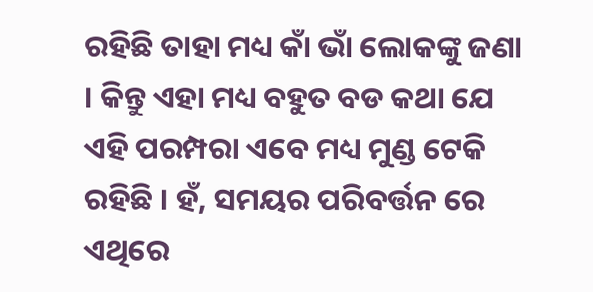ରହିଛି ତାହା ମଧ୍ୟ କାଁ ଭାଁ ଲୋକଙ୍କୁ ଜଣା । କିନ୍ତୁ ଏହା ମଧ୍ୟ ବହୁତ ବଡ କଥା ଯେ ଏହି ପରମ୍ପରା ଏବେ ମଧ୍ୟ ମୁଣ୍ଡ ଟେକି ରହିଛି । ହଁ, ସମୟର ପରିବର୍ତ୍ତନ ରେ ଏଥିରେ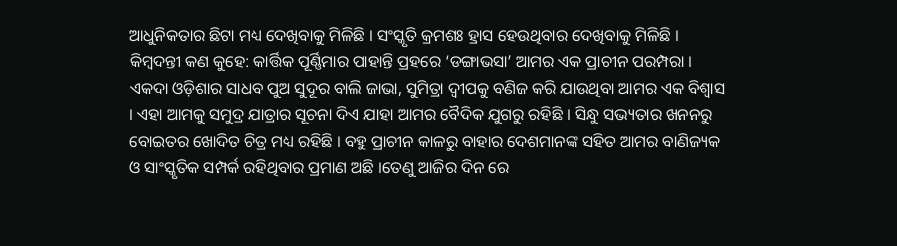ଆଧୁନିକତାର ଛିଟା ମଧ୍ୟ ଦେଖିବାକୁ ମିଳିଛି । ସଂସ୍କୃତି କ୍ରମଶଃ ହ୍ରାସ ହେଉଥିବାର ଦେଖିବାକୁ ମିଳିଛି ।
କିମ୍ବଦନ୍ତୀ କଣ କୁହେ: କାର୍ତ୍ତିକ ପୂର୍ଣ୍ଣିମାର ପାହାନ୍ତି ପ୍ରହରେ ‘ଡଙ୍ଗାଭସା’ ଆମର ଏକ ପ୍ରାଚୀନ ପରମ୍ପରା । ଏକଦା ଓଡ଼ିଶାର ସାଧବ ପୁଅ ସୁଦୂର ବାଲି ଜାଭା, ସୁମିତ୍ରା ଦ୍ୱୀପକୁ ବଣିଜ କରି ଯାଉଥିବା ଆମର ଏକ ବିଶ୍ୱାସ । ଏହା ଆମକୁ ସମୁଦ୍ର ଯାତ୍ରାର ସୂଚନା ଦିଏ ଯାହା ଆମର ବୈଦିକ ଯୁଗରୁ ରହିଛି । ସିନ୍ଧୁ ସଭ୍ୟତାର ଖନନରୁ ବୋଇତର ଖୋଦିତ ଚିତ୍ର ମଧ୍ୟ ରହିଛି । ବହୁ ପ୍ରାଚୀନ କାଳରୁ ବାହାର ଦେଶମାନଙ୍କ ସହିତ ଆମର ବାଣିଜ୍ୟକ ଓ ସାଂସ୍କୃତିକ ସମ୍ପର୍କ ରହିଥିବାର ପ୍ରମାଣ ଅଛି ।ତେଣୁ ଆଜିର ଦିନ ରେ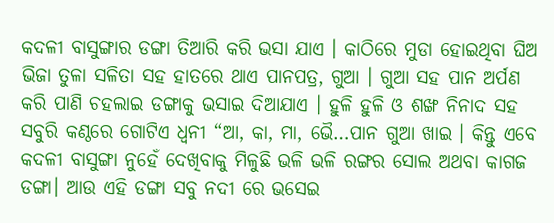କଦଳୀ ବାସୁଙ୍ଗାର ଡଙ୍ଗା ତିଆରି କରି ଭସା ଯାଏ । କାଠିରେ ମୁଡା ହୋଇଥିବା ଘିଅ ଭିଜା ତୁଳା ସଳିତା ସହ ହାତରେ ଥାଏ ପାନପତ୍ର, ଗୁଆ । ଗୁଆ ସହ ପାନ ଅର୍ପଣ କରି ପାଣି ଚହଲାଇ ଡଙ୍ଗାକୁ ଭସାଇ ଦିଆଯାଏ । ହୁଳି ହୁଳି ଓ ଶଙ୍ଖ ନିନାଦ ସହ ସବୁରି କଣ୍ଠରେ ଗୋଟିଏ ଧ୍ୱନୀ “ଆ, କା, ମା, ଭୈ…ପାନ ଗୁଆ ଖାଇ । କିନ୍ତୁ ଏବେ କଦଳୀ ବାସୁଙ୍ଗା ନୁହେଁ ଦେଖିବାକୁ ମିଳୁଛି ଭଳି ଭଳି ରଙ୍ଗର ସୋଲ ଅଥବା କାଗଜ ଡଙ୍ଗା। ଆଉ ଏହି ଡଙ୍ଗା ସବୁ ନଦୀ ରେ ଭସେଇ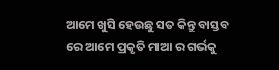ଆମେ ଖୁସି ହେଉଛୁ ସତ କିନ୍ତୁ ବାସ୍ତବ ରେ ଆମେ ପ୍ରକୃତି ମାଆ ର ଗର୍ଭକୁ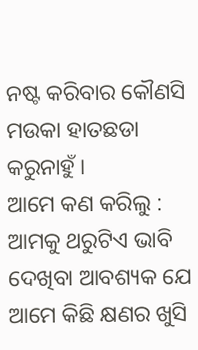ନଷ୍ଟ କରିବାର କୌଣସି ମଉକା ହାତଛଡା କରୁନାହୁଁ ।
ଆମେ କଣ କରିଲୁ :
ଆମକୁ ଥରୁଟିଏ ଭାବି ଦେଖିବା ଆବଶ୍ୟକ ଯେ ଆମେ କିଛି କ୍ଷଣର ଖୁସି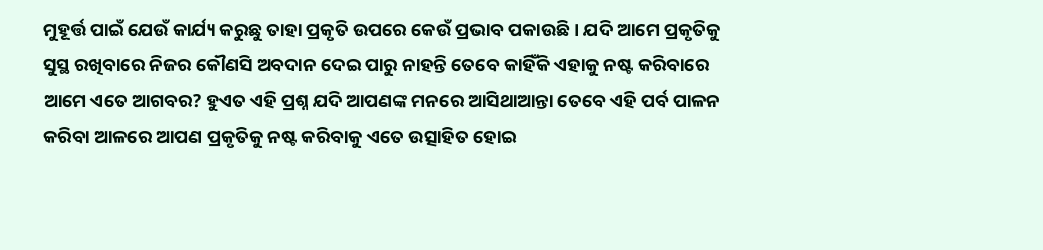ମୁହୂର୍ତ୍ତ ପାଇଁ ଯେଉଁ କାର୍ଯ୍ୟ କରୁଛୁ ତାହା ପ୍ରକୃତି ଉପରେ କେଉଁ ପ୍ରଭାବ ପକାଉଛି । ଯଦି ଆମେ ପ୍ରକୃତିକୁ ସୁସ୍ଥ ରଖିବାରେ ନିଜର କୌଣସି ଅବଦାନ ଦେଇ ପାରୁ ନାହନ୍ତି ତେବେ କାହିଁକି ଏହାକୁ ନଷ୍ଟ କରିବାରେ ଆମେ ଏତେ ଆଗବର? ହୁଏତ ଏହି ପ୍ରଶ୍ନ ଯଦି ଆପଣଙ୍କ ମନରେ ଆସିଥାଆନ୍ତା ତେବେ ଏହି ପର୍ବ ପାଳନ କରିବା ଆଳରେ ଆପଣ ପ୍ରକୃତିକୁ ନଷ୍ଟ କରିବାକୁ ଏତେ ଉତ୍ସାହିତ ହୋଇ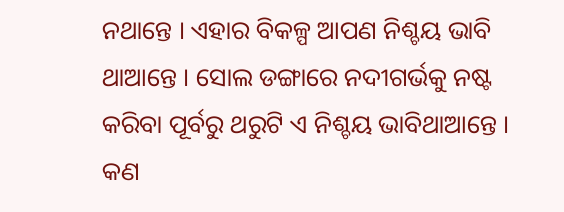ନଥାନ୍ତେ । ଏହାର ବିକଳ୍ପ ଆପଣ ନିଶ୍ଚୟ ଭାବି ଥାଆନ୍ତେ । ସୋଲ ଡଙ୍ଗାରେ ନଦୀଗର୍ଭକୁ ନଷ୍ଟ କରିବା ପୂର୍ବରୁ ଥରୁଟି ଏ ନିଶ୍ଚୟ ଭାବିଥାଆନ୍ତେ । କଣ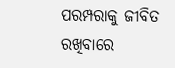ପରମ୍ପରାକୁ ଜୀବିତ ରଖିବାରେ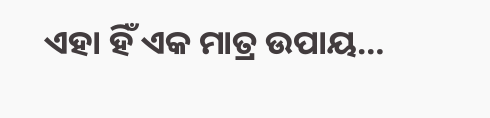ଏହା ହିଁ ଏକ ମାତ୍ର ଉପାୟ…